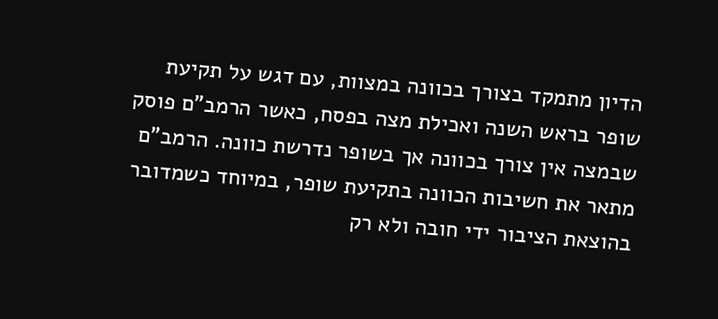הדיון מתמקד בצורך בכוונה במצוות, עם דגש על תקיעת שופר בראש השנה ואכילת מצה בפסח, כאשר הרמב"ם פוסק שבמצה אין צורך בכוונה אך בשופר נדרשת כוונה. הרמב"ם מתאר את חשיבות הכוונה בתקיעת שופר, במיוחד כשמדובר בהוצאת הציבור ידי חובה ולא רק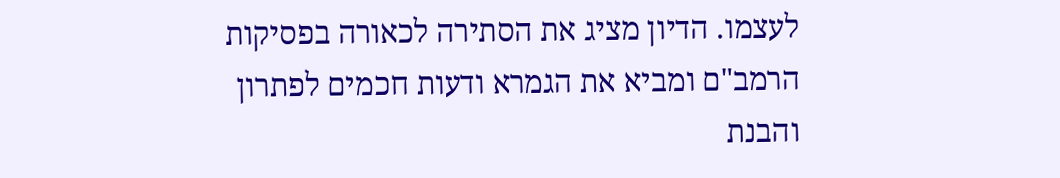לעצמו. הדיון מציג את הסתירה לכאורה בפסיקות הרמב"ם ומביא את הגמרא ודעות חכמים לפתרון והבנת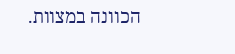הכוונה במצוות.